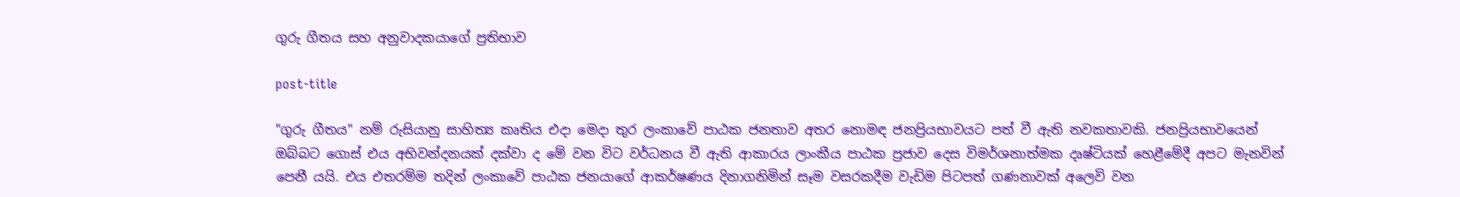ගුරු ගීතය සහ අනුවාදකයාගේ ප්‍රතිභාව

post-title

"ගුරු ගීතය" නම් රුසියානු සාහිත්‍ය කෘතිය එදා මෙදා තුර ලංකාවේ පාඨක ජනතාව අතර නොමඳ ජනප්‍රියභාවයට පත් වී ඇති නවකතාවකි. ජනප්‍රියභාවයෙන් ඔබ්බට ගොස් එය අභිවන්දනයක් දක්වා ද මේ වන විට වර්ධනය වී ඇති ආකාරය ලාංකීය පාඨක ප්‍රජාව දෙස විමර්ශනාත්මක දෘෂ්ටියක් හෙළීමේදී අපට මැනවින් පෙනී යයි. එය එතරම්ම තදින් ලංකාවේ පාඨක ජනයාගේ ආකර්ෂණය දිනාගනිමින් සෑම වසරකදීම වැඩිම පිටපත් ගණනාවක් අලෙවි වන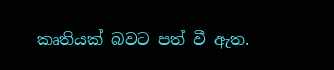කෘතියක් බවට පත් වී ඇත.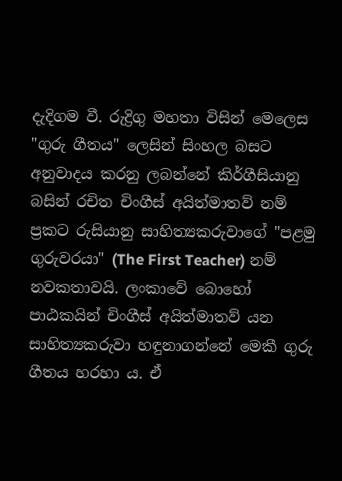දැදිගම වී. රුද්‍රිගු මහතා විසින් මෙලෙස "ගුරු ගීතය" ලෙසින් සිංහල බසට අනුවාදය කරනු ලබන්නේ කිර්ගීසියානු බසින් රචිත චිංගීස් අයිත්මාතව් නම් ප්‍රකට රුසියානු සාහිත්‍යකරුවාගේ "පළමු ගුරුවරයා" (The First Teacher) නම් නවකතාවයි. ලංකාවේ බොහෝ පාඨකයින් චිංගීස් අයිත්මාතව් යන සාහිත්‍යකරුවා හඳුනාගන්නේ මෙකී ගුරු ගීතය හරහා ය. ඒ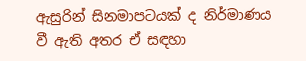ඇසුරින් සිනමාපටයක් ද නිර්මාණය වී ඇති අතර ඒ සඳහා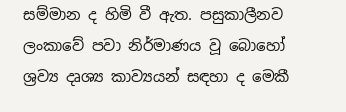සම්මාන ද හිමි වී ඇත. පසුකාලීනව ලංකාවේ පවා නිර්මාණය වූ බොහෝ ශ්‍රව්‍ය දෘශ්‍ය කාව්‍යයන් සඳහා ද මෙකී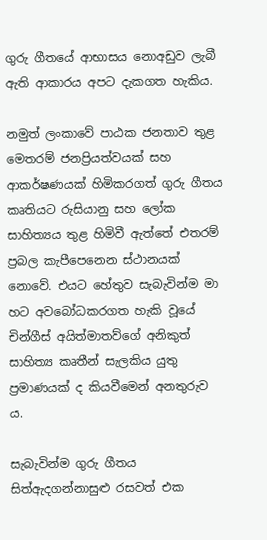ගුරු ගීතයේ ආභාසය නොඅඩුව ලැබී ඇති ආකාරය අපට දැකගත හැකිය.

නමුත් ලංකාවේ පාඨක ජනතාව තුළ මෙතරම් ජනප්‍රියත්වයක් සහ ආකර්ෂණයක් හිමිකරගත් ගුරු ගීතය කෘතියට රුසියානු සහ ලෝක සාහිත්‍යය තුළ හිමිවී ඇත්තේ එතරම් ප්‍රබල කැපීපෙනෙන ස්ථානයක් නොවේ. එයට හේතුව සැබැවින්ම මා හට අවබෝධකරගත හැකි වූයේ චින්ගීස් අයිත්මාතව්ගේ අනිකුත් සාහිත්‍ය කෘතීන් සැලකිය යුතු ප්‍රමාණයක් ද කියවීමෙන් අනතුරුව ය.

සැබැවින්ම ගුරු ගීතය සිත්ඇදගන්නාසුළු රසවත් එක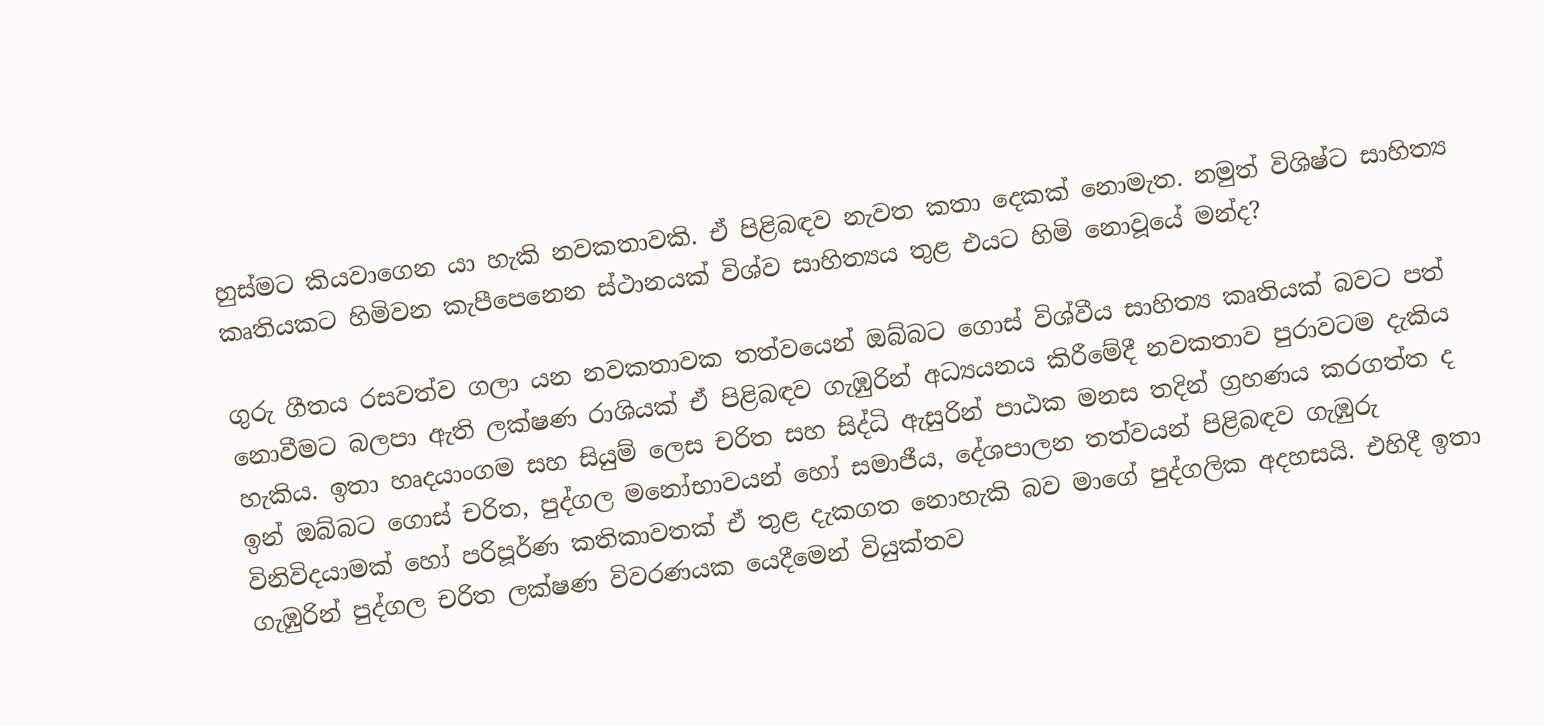හුස්මට කියවාගෙන යා හැකි නවකතාවකි. ඒ පිළිබඳව නැවත කතා දෙකක් නොමැත. නමුත් විශිෂ්ට සාහිත්‍ය කෘතියකට හිමිවන කැපීපෙනෙන ස්ථානයක් විශ්ව සාහිත්‍යය තුළ එයට හිමි නොවූයේ මන්ද?

ගුරු ගීතය රසවත්ව ගලා යන නවකතාවක තත්වයෙන් ඔබ්බට ගොස් විශ්වීය සාහිත්‍ය කෘතියක් බවට පත් නොවීමට බලපා ඇති ලක්ෂණ රාශියක් ඒ පිළිබඳව ගැඹුරින් අධ්‍යයනය කිරීමේදී නවකතාව පුරාවටම දැකිය හැකිය. ඉතා හෘදයාංගම සහ සියුම් ලෙස චරිත සහ සිද්ධි ඇසුරින් පාඨක මනස තදින් ග්‍රහණය කරගත්ත ද ඉන් ඔබ්බට ගොස් චරිත, පුද්ගල මනෝභාවයන් හෝ සමාජීය, දේශපාලන තත්වයන් පිළිබඳව ගැඹුරු විනිවිදයාමක් හෝ පරිපූර්ණ කතිකාවතක් ඒ තුළ දැකගත නොහැකි බව මාගේ පුද්ගලික අදහසයි. එහිදී ඉතා ගැඹුරින් පුද්ගල චරිත ලක්ෂණ විවරණයක යෙදීමෙන් වියුක්තව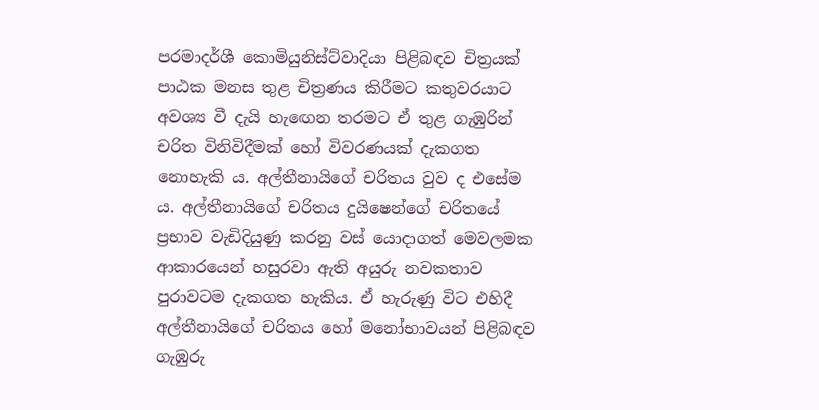පරමාදර්ශී කොමියුනිස්ට්වාදියා පිළිබඳව චිත්‍රයක් පාඨක මනස තුළ චිත්‍රණය කිරීමට කතුවරයාට අවශ්‍ය වී දැයි හැඟෙන තරමට ඒ තුළ ගැඹුරින් චරිත විනිවිදීමක් හෝ විවරණයක් දැකගත නොහැකි ය. අල්තීනායිගේ චරිතය වුව ද එසේම ය. අල්තීනායිගේ චරිතය දුයිෂෙන්ගේ චරිතයේ ප්‍රභාව වැඩිදියුණු කරනු වස් යොදාගත් මෙවලමක ආකාරයෙන් හසුරවා ඇති අයුරු නවකතාව පුරාවටම දැකගත හැකිය. ඒ හැරුණු විට එහිදී අල්තීනායිගේ චරිතය හෝ මනෝභාවයන් පිළිබඳව ගැඹුරු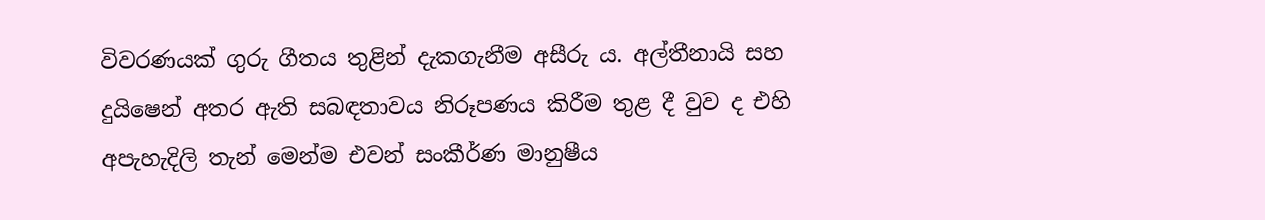විවරණයක් ගුරු ගීතය තුළින් දැකගැනීම අසීරු ය. අල්තීනායි සහ දුයිෂෙන් අතර ඇති සබඳතාවය නිරූපණය කිරීම තුළ දී වුව ද එහි අපැහැදිලි තැන් මෙන්ම එවන් සංකීර්ණ මානුෂීය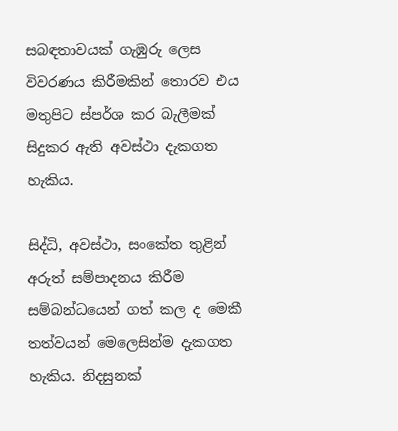සබඳතාවයක් ගැඹුරු ලෙස විවරණය කිරීමකින් තොරව එය මතුපිට ස්පර්ශ කර බැලීමක් සිදුකර ඇති අවස්ථා දැකගත හැකිය.

සිද්ධි, අවස්ථා, සංකේත තුළින් අරුත් සම්පාදනය කිරීම සම්බන්ධයෙන් ගත් කල ද මෙකී තත්වයන් මෙලෙසින්ම දැකගත හැකිය. නිදසුනක්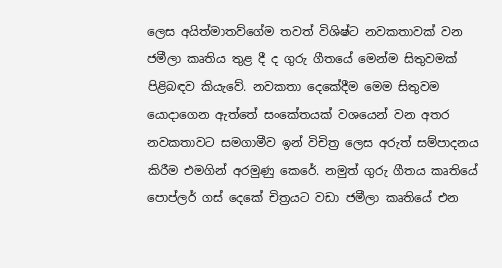ලෙස අයිත්මාතව්ගේම තවත් විශිෂ්ට නවකතාවක් වන ජමීලා කෘතිය තුළ දී ද ගුරු ගීතයේ මෙන්ම සිතුවමක් පිළිබඳව කියැවේ. නවකතා දෙකේදීම මෙම සිතුවම යොදාගෙන ඇත්තේ සංකේතයක් වශයෙන් වන අතර නවකතාවට සමගාමීව ඉන් විචිත්‍ර ලෙස අරුත් සම්පාදනය කිරීම එමගින් අරමුණු කෙරේ. නමුත් ගුරු ගීතය කෘතියේ පොප්ලර් ගස් දෙකේ චිත්‍රයට වඩා ජමීලා කෘතියේ එන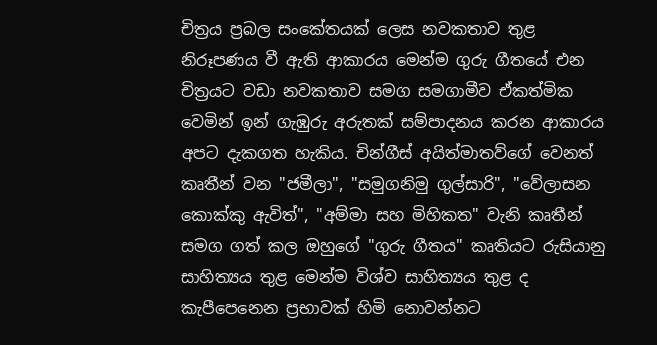චිත්‍රය ප්‍රබල සංකේතයක් ලෙස නවකතාව තුළ නිරූපණය වී ඇති ආකාරය මෙන්ම ගුරු ගීතයේ එන චිත්‍රයට වඩා නවකතාව සමග සමගාමීව ඒකත්මික වෙමින් ඉන් ගැඹුරු අරුතක් සම්පාදනය කරන ආකාරය අපට දැකගත හැකිය. චින්ගීස් අයිත්මාතව්ගේ වෙනත් කෘතීන් වන "ජමීලා", "සමුගනිමු ගුල්සාරි", "වේලාසන කොක්කු ඇවිත්", "අම්මා සහ මිහිකත" වැනි කෘතීන් සමග ගත් කල ඔහුගේ "ගුරු ගීතය" කෘතියට රුසියානු සාහිත්‍යය තුළ මෙන්ම විශ්ව සාහිත්‍යය තුළ ද කැපීපෙනෙන ප්‍රභාවක් හිමි නොවන්නට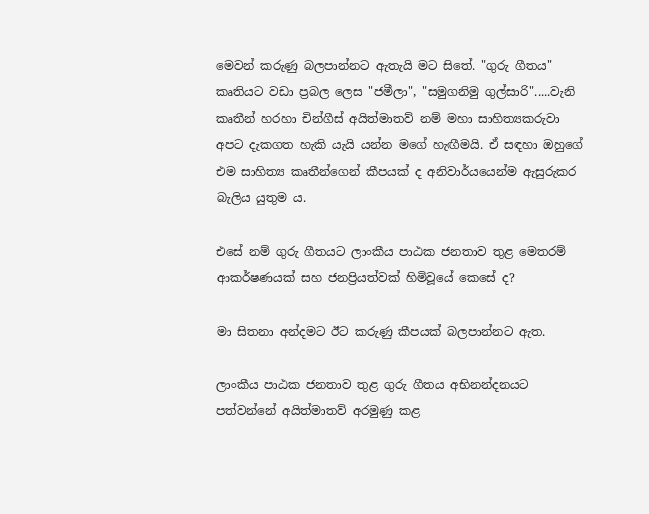මෙවන් කරුණු බලපාන්නට ඇතැයි මට සිතේ. "ගුරු ගීතය" කෘතියට වඩා ප්‍රබල ලෙස "ජමීලා", "සමුගනිමු ගුල්සාරි".....වැනි කෘතීන් හරහා චින්ගීස් අයිත්මාතව් නම් මහා සාහිත්‍යකරුවා අපට දැකගත හැකි යැයි යන්න මගේ හැඟීමයි. ඒ සඳහා ඔහුගේ එම සාහිත්‍ය කෘතීන්ගෙන් කීපයක් ද අනිවාර්යයෙන්ම ඇසුරුකර බැලිය යුතුම ය.

එසේ නම් ගුරු ගීතයට ලාංකීය පාඨක ජනතාව තුළ මෙතරම් ආකර්ෂණයක් සහ ජනප්‍රියත්වක් හිමිවූයේ කෙසේ ද?

මා සිතනා අන්දමට ඊට කරුණු කීපයක් බලපාන්නට ඇත.

ලාංකීය පාඨක ජනතාව තුළ ගුරු ගීතය අභිනන්දනයට පත්වන්නේ අයිත්මාතව් අරමුණු කළ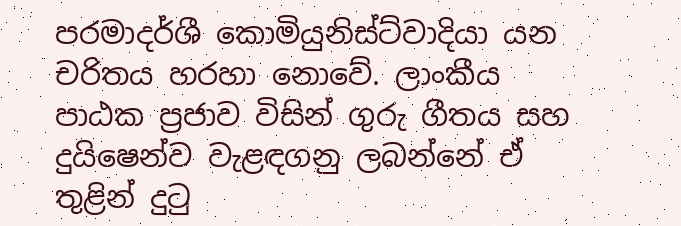පරමාදර්ශී කොමියුනිස්ට්වාදියා යන චරිතය හරහා නොවේ. ලාංකීය පාඨක ප්‍රජාව විසින් ගුරු ගීතය සහ දුයිෂෙන්ව වැළඳගනු ලබන්නේ ඒ තුළින් දුටු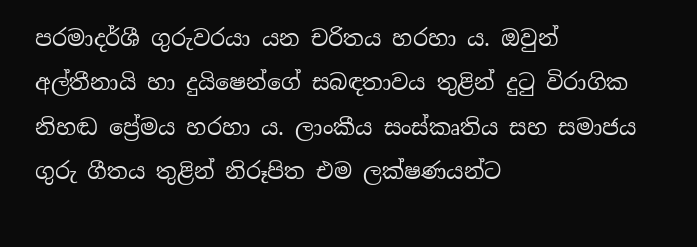පරමාදර්ශී ගුරුවරයා යන චරිතය හරහා ය. ඔවුන් අල්‍තීනායි හා දුයිෂෙන්ගේ සබඳතාවය තුළින් දුටු විරාගික නිහඬ ප්‍රේමය හරහා ය. ලාංකීය සංස්කෘතිය සහ සමාජය ගුරු ගීතය තුළින් නිරූපිත එම ලක්ෂණයන්ට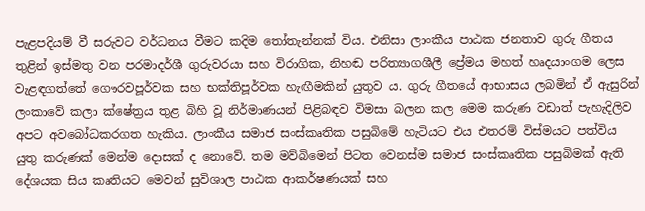පැළපදියම් වී සරුවට වර්ධනය වීමට කදිම තෝතැන්නක් විය. එනිසා ලාංකීය පාඨක ජනතාව ගුරු ගීතය තුළින් ඉස්මතු වන පරමාදර්ශී ගුරුවරයා සහ විරාගික, නිහඬ පරිත්‍යාගශීලී ප්‍රේමය මහත් හෘදයාංගම ලෙස වැළඳගත්තේ ගෞරවපූර්වක සහ භක්තිපූර්වක හැඟීමකින් යුතුව ය. ගුරු ගීතයේ ආභාසය ලබමින් ඒ ඇසුරින් ලංකාවේ කලා ක්ෂේත්‍රය තුළ බිහි වූ නිර්මාණයන් පිළිබඳව විමසා බලන කල මෙම කරුණ වඩාත් පැහැදිලිව අපට අවබෝධකරගත හැකිය. ලාංකීය සමාජ සංස්කෘතික පසුබිමේ හැටියට එය එතරම් විස්මයට පත්විය යුතු කරුණක් මෙන්ම දොසක් ද නොවේ. තම මව්බිමෙන් පිටත වෙනස්ම සමාජ සංස්කෘතික පසුබිමක් ඇති දේශයක සිය කෘතියට මෙවන් සුවිශාල පාඨක ආකර්ෂණයක් සහ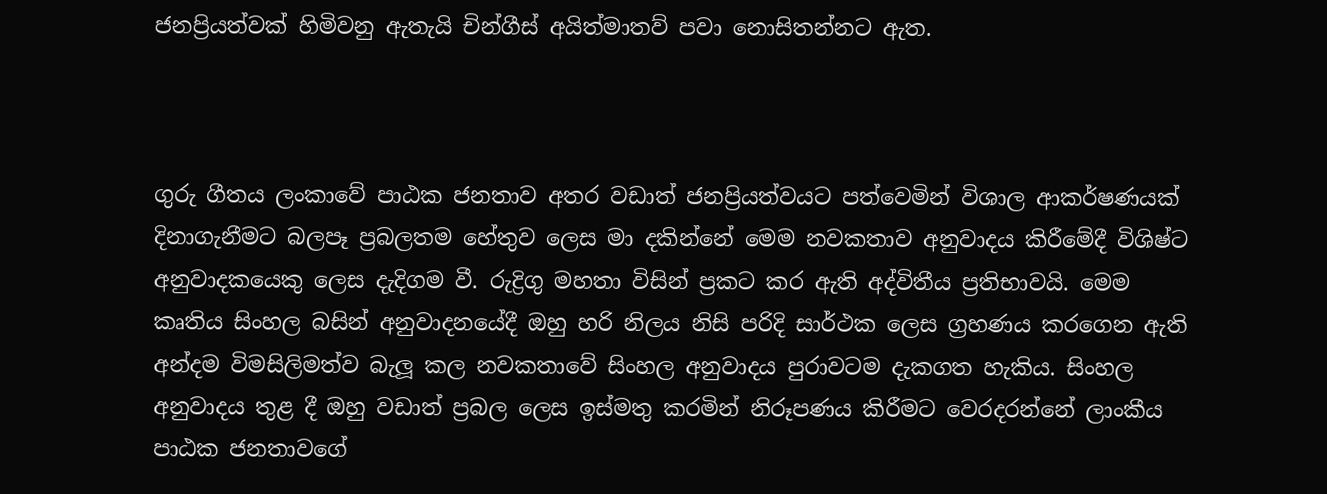ජනප්‍රියත්වක් හිමිවනු ඇතැයි චින්ගීස් අයිත්මාතව් පවා නොසිතන්නට ඇත.



ගුරු ගීතය ලංකාවේ පාඨක ජනතාව අතර වඩාත් ජනප්‍රියත්වයට පත්වෙමින් විශාල ආකර්ෂණයක් දිනාගැනීමට බලපෑ ප්‍රබලතම හේතුව ලෙස මා දකින්නේ මෙම නවකතාව අනුවාදය කිරීමේදී විශිෂ්ට අනුවාදකයෙකු ලෙස දැදිගම වී. රුද්‍රිගු මහතා විසින් ප්‍රකට කර ඇති අද්විතීය ප්‍රතිභාවයි. මෙම කෘතිය සිංහල බසින් අනුවාදනයේදී ඔහු හරි නිලය නිසි පරිදි සාර්ථක ලෙස ග්‍රහණය කරගෙන ඇති අන්දම විමසිලිමත්ව බැලූ කල නවකතාවේ සිංහල අනුවාදය පුරාවටම දැකගත හැකිය. සිංහල අනුවාදය තුළ දී ඔහු වඩාත් ප්‍රබල ලෙස ඉස්මතු කරමින් නිරූපණය කිරීමට වෙරදරන්නේ ලාංකීය පාඨක ජනතාවගේ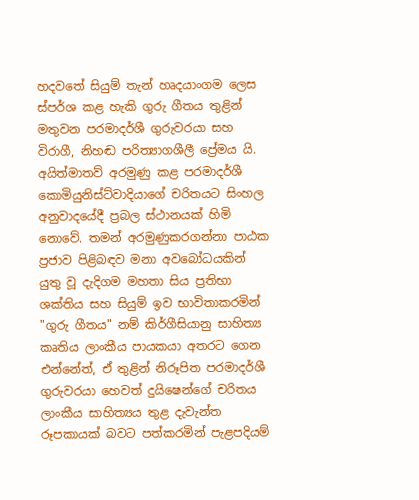හදවතේ සියුම් තැන් හෘදයාංගම ලෙස ස්පර්ශ කළ හැකි ගුරු ගීතය තුළින් මතුවන පරමාදර්ශී ගුරුවරයා සහ විරාගී, නිහඬ පරිත්‍යාගශීලී ප්‍රේමය යි. අයිත්මාතව් අරමුණු කළ පරමාදර්ශී කොමියුනිස්ට්වාදියාගේ චරිතයට සිංහල අනුවාදයේදී ප්‍රබල ස්ථානයක් හිමි නොවේ. තමන් අරමුණුකරගන්නා පාඨක ප්‍රජාව පිළිබඳව මනා අවබෝධයකින් යුතු වූ දැදිගම මහතා සිය ප්‍රතිභා ශක්තිය සහ සියුම් ඉව භාවිතාකරමින් "ගුරු ගීතය" නම් කිර්ගීසියානු සාහිත්‍ය කෘතිය ලාංකීය පායකයා අතරට ගෙන එන්නේත්, ඒ තුළින් නිරූපිත පරමාදර්ශී ගුරුවරයා හෙවත් දුයිෂෙන්ගේ චරිතය ලාංකීය සාහිත්‍යය තුළ දැවැන්ත රූපකායක් බවට පත්කරමින් පැළපදියම්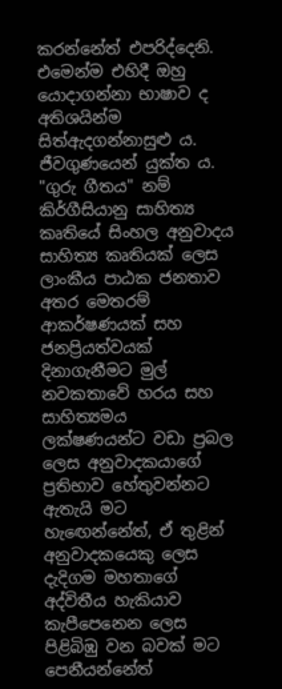කරන්නේත් එපරිද්දෙනි. එමෙන්ම එහිදී ඔහු යොදාගන්නා භාෂාව ද අතිශයින්ම සිත්ඇදගන්නාසුළු ය. ජීවගුණයෙන් යුක්ත ය. "ගුරු ගීතය" නම් කිර්ගීසියානු සාහිත්‍ය කෘතියේ සිංහල අනුවාදය සාහිත්‍ය කෘතියක් ලෙස ලාංකීය පාඨක ජනතාව අතර මෙතරම් ආකර්ෂණයක් සහ ජනප්‍රියත්වයක් දිනාගැනීමට මුල් නවකතාවේ හරය සහ සාහිත්‍යමය ලක්ෂණයන්ට වඩා ප්‍රබල ලෙස අනුවාදකයාගේ ප්‍රතිභාව හේතුවන්නට ඇතැයි මට හැඟෙන්නේත්, ඒ තුළින් අනුවාදකයෙකු ලෙස දැදිගම මහතාගේ අද්විතීය හැකියාව කැපීපෙනෙන ලෙස පිළිබිඹු වන බවක් මට පෙනීයන්නේත්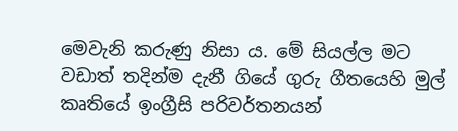මෙවැනි කරුණු නිසා ය. මේ සියල්ල මට වඩාත් තදින්ම දැනී ගියේ ගුරු ගීතයෙහි මුල් කෘතියේ ඉංග්‍රීසි පරිවර්තනයන්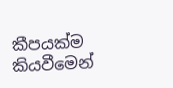කීපයක්ම කියවීමෙන්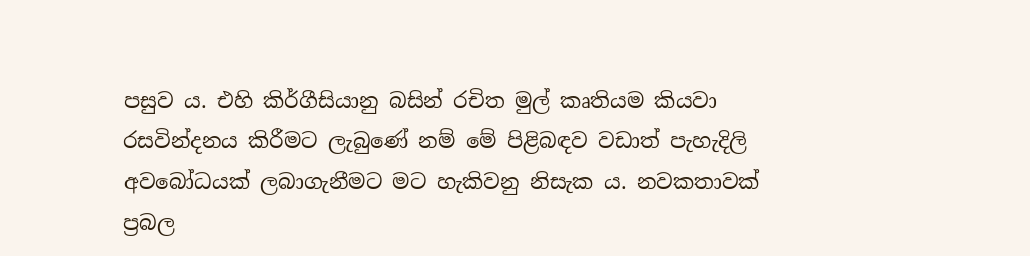පසුව ය. එහි කිර්ගීසියානු බසින් රචිත මුල් කෘතියම කියවා රසවින්දනය කිරීමට ලැබුණේ නම් මේ පිළිබඳව වඩාත් පැහැදිලි අවබෝධයක් ලබාගැනීමට මට හැකිවනු නිසැක ය. නවකතාවක් ප්‍රබල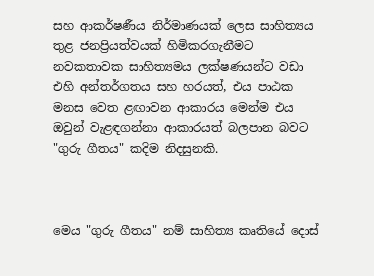සහ ආකර්ෂණීය නිර්මාණයක් ලෙස සාහිත්‍යය තුළ ජනප්‍රියත්වයක් හිමිකරගැනීමට නවකතාවක සාහිත්‍යමය ලක්ෂණයන්ට වඩා එහි අන්තර්ගතය සහ හරයත්, එය පාඨක මනස වෙත ළඟාවන ආකාරය මෙන්ම එය ඔවුන් වැළඳගන්නා ආකාරයත් බලපාන බවට "ගුරු ගීතය" කදිම නිදසුනකි.



මෙය "ගුරු ගීතය" නම් සාහිත්‍ය කෘතියේ දොස්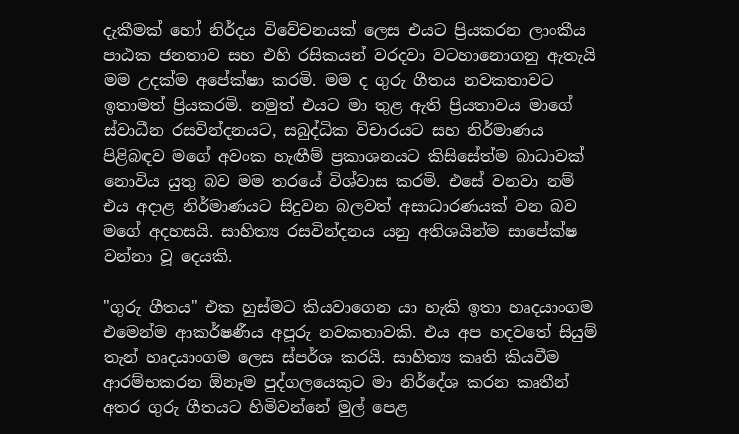දැකීමක් හෝ නිර්දය විවේචනයක් ලෙස එයට ප්‍රියකරන ලාංකීය පාඨක ජනතාව සහ එහි රසිකයන් වරදවා වටහානොගනු ඇතැයි මම උදක්ම අපේක්ෂා කරමි. මම ද ගුරු ගීතය නවකතාවට ඉතාමත් ප්‍රියකරමි. නමුත් එයට මා තුළ ඇති ප්‍රියතාවය මාගේ ස්වාධීන රසවින්දනයට, සබුද්ධික විචාරයට සහ නිර්මාණය පිළිබඳව මගේ අවංක හැඟීම් ප්‍රකාශනයට කිසිසේත්ම බාධාවක් නොවිය යුතු බව මම තරයේ විශ්වාස කරමි. එසේ වනවා නම් එය අදාළ නිර්මාණයට සිදුවන බලවත් අසාධාරණයක් වන බව මගේ අදහසයි. සාහිත්‍ය රසවින්දනය යනු අතිශයින්ම සාපේක්ෂ වන්නා වූ දෙයකි.

"ගුරු ගීතය" එක හුස්මට කියවාගෙන යා හැකි ඉතා හෘදයාංගම එමෙන්ම ආකර්ෂණීය අපූරු නවකතාවකි. එය අප හදවතේ සියුම් තැන් හෘදයාංගම ලෙස ස්පර්ශ කරයි. සාහිත්‍ය කෘති කියවීම ආරම්භකරන ඕනෑම පුද්ගලයෙකුට මා නිර්දේශ කරන කෘතීන් අතර ගුරු ගීතයට හිමිවන්නේ මුල් පෙළ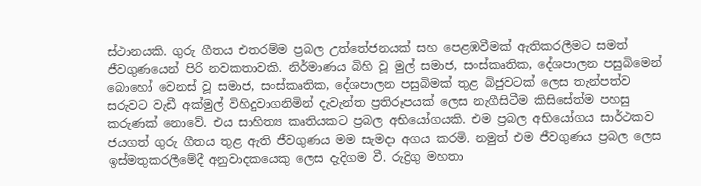ස්ථානයකි. ගුරු ගීතය එතරම්ම ප්‍රබල උත්තේජනයක් සහ පෙළඹවීමක් ඇතිකරලීමට සමත් ජීවගුණයෙන් පිරි නවකතාවකි. නිර්මාණය බිහි වූ මුල් සමාජ, සංස්කෘතික, දේශපාලන පසුබිමෙන් බොහෝ වෙනස් වූ සමාජ, සංස්කෘතික, දේශපාලන පසුබිමක් තුළ බිජුවටක් ලෙස තැන්පත්ව සරුවට වැඩී අක්මුල් විහිදුවාගනිමින් දැවැන්ත ප්‍රතිරූපයක් ලෙස නැගීසිටීම කිසිසේත්ම පහසු කරුණක් නොවේ. එය සාහිත්‍ය කෘතියකට ප්‍රබල අභියෝගයකි. එම ප්‍රබල අභියෝගය සාර්ථකව ජයගත් ගුරු ගීතය තුළ ඇති ජීවගුණය මම සැමදා අගය කරමි. නමුත් එම ජීවගුණය ප්‍රබල ලෙස ඉස්මතුකරලීමේදී අනුවාදකයෙකු ලෙස දැදිගම වී. රුද්‍රිගු මහතා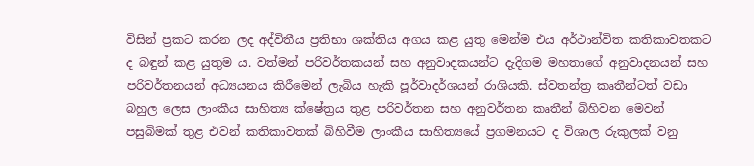විසින් ප්‍රකට කරන ලද අද්විතීය ප්‍රතිභා ශක්තිය අගය කළ යුතු මෙන්ම එය අර්ථාන්විත කතිකාවතකට ද බඳුන් කළ යුතුම ය. වත්මන් පරිවර්තකයන් සහ අනුවාදකයන්ට දැදිගම මහතාගේ අනුවාදනයන් සහ පරිවර්තනයන් අධ්‍යයනය කිරීමෙන් ලැබිය හැකි පූර්වාදර්ශයන් රාශියකි. ස්වතන්ත්‍ර කෘතීන්ටත් වඩා බහුල ලෙස ලාංකීය සාහිත්‍ය ක්ෂේත්‍රය තුළ පරිවර්තන සහ අනුවර්තන කෘතීන් බිහිවන මෙවන් පසුබිමක් තුළ එවන් කතිකාවතක් බිහිවීම ලාංකීය සාහිත්‍යයේ ප්‍රගමනයට ද විශාල රුකුලක් වනු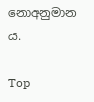නොඅනුමාන ය.

Top